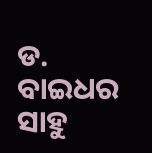ଡ. ବାଇଧର ସାହୁ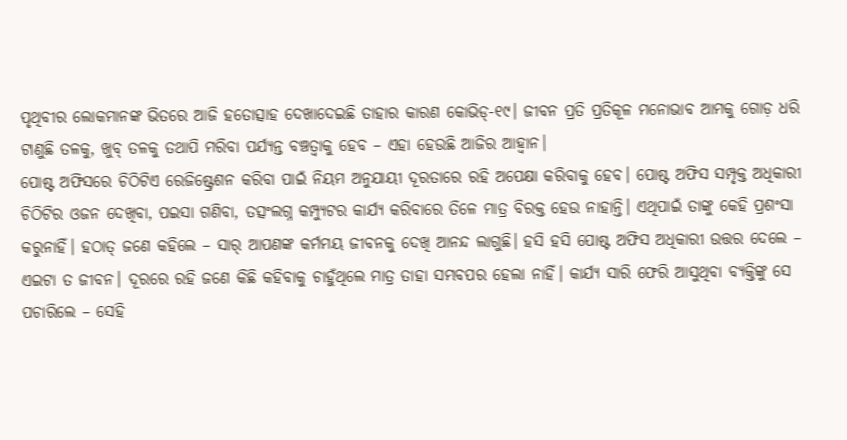ପୃଥିବୀର ଲୋକମାନଙ୍କ ଭିତରେ ଆଜି ହତୋତ୍ସାହ ଦେଖାଦେଇଛି ତାହାର କାରଣ କୋଭିଡ୍-୧୯। ଜୀବନ ପ୍ରତି ପ୍ରତିକୂଳ ମନୋଭାବ ଆମକୁ ଗୋଡ଼ ଧରି ଟାଣୁଛି ତଳକୁ, ଖୁବ୍ ତଳକୁ ତଥାପି ମରିବା ପର୍ଯ୍ୟନ୍ତ ବଞ୍ଚତ୍ବାକୁ ହେବ – ଏହା ହେଉଛି ଆଜିର ଆହ୍ବାନ।
ପୋଷ୍ଟ ଅଫିସରେ ଚିଠିଟିଏ ରେଜିଷ୍ଟ୍ରେଶନ କରିବା ପାଇଁ ନିୟମ ଅନୁଯାୟୀ ଦୂରତାରେ ରହି ଅପେକ୍ଷା କରିବାକୁ ହେବ। ପୋଷ୍ଟ ଅଫିସ ସମ୍ପୃକ୍ତ ଅଧିକାରୀ ଚିଠିଟିର ଓଜନ ଦେଖିବା, ପଇସା ଗଣିବା, ତତ୍ସଂଲଗ୍ନ କମ୍ପ୍ୟୁଟର କାର୍ଯ୍ୟ କରିବାରେ ତିଳେ ମାତ୍ର ବିରକ୍ତ ହେଉ ନାହାନ୍ତି। ଏଥିପାଇଁ ତାଙ୍କୁ କେହି ପ୍ରଶଂସା କରୁନାହିଁ। ହଠାତ୍ ଜଣେ କହିଲେ – ସାର୍ ଆପଣଙ୍କ କର୍ମମୟ ଜୀବନକୁ ଦେଖି ଆନନ୍ଦ ଲାଗୁଛି। ହସି ହସି ପୋଷ୍ଟ ଅଫିସ ଅଧିକାରୀ ଉତ୍ତର ଦେଲେ – ଏଇଟା ତ ଜୀବନ। ଦୂରରେ ରହି ଜଣେ କିଛି କହିବାକୁ ଚାହୁଁଥିଲେ ମାତ୍ର ତାହା ସମ୍ଭବପର ହେଲା ନାହିଁ। କାର୍ଯ୍ୟ ସାରି ଫେରି ଆସୁଥିବା ବ୍ୟକ୍ତିଙ୍କୁ ସେ ପଚାରିଲେ – ସେହି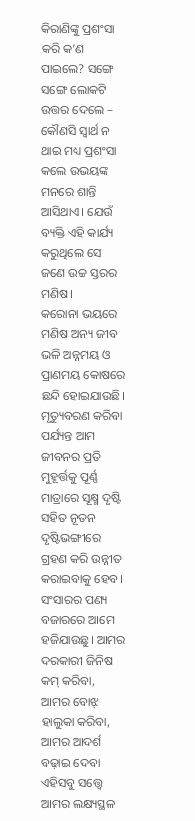କିରାଣିଙ୍କୁ ପ୍ରଶଂସା କରି କ’ଣ ପାଇଲେ? ସଙ୍ଗେ ସଙ୍ଗେ ଲୋକଟି ଉତ୍ତର ଦେଲେ – କୌଣସି ସ୍ବାର୍ଥ ନ ଥାଇ ମଧ୍ୟ ପ୍ରଶଂସା କଲେ ଉଭୟଙ୍କ ମନରେ ଶାନ୍ତି ଆସିଥାଏ। ଯେଉଁ ବ୍ୟକ୍ତି ଏହି କାର୍ଯ୍ୟ କରୁଥିଲେ ସେ ଜଣେ ଉଚ୍ଚ ସ୍ତରର ମଣିଷ।
କରୋନା ଭୟରେ ମଣିଷ ଅନ୍ୟ ଜୀବ ଭଳି ଅନ୍ନମୟ ଓ ପ୍ରାଣମୟ କୋଷରେ ଛନ୍ଦି ହୋଇଯାଉଛି। ମୃତ୍ୟୁବରଣ କରିବା ପର୍ଯ୍ୟନ୍ତ ଆମ ଜୀବନର ପ୍ରତି ମୁହୂର୍ତ୍ତକୁ ପୂର୍ଣ୍ଣ ମାତ୍ରାରେ ସୂକ୍ଷ୍ମ ଦୃଷ୍ଟି ସହିତ ନୂତନ ଦୃଷ୍ଟିଭଙ୍ଗୀରେ ଗ୍ରହଣ କରି ଉନ୍ନୀତ କରାଇବାକୁ ହେବ। ସଂସାରର ପଣ୍ୟ ବଜାରରେ ଆମେ ହଜିଯାଉଛୁ। ଆମର ଦରକାରୀ ଜିନିଷ କମ୍ କରିବା, ଆମର ବୋଝ୍ ହାଲୁକା କରିବା, ଆମର ଆଦର୍ଶ ବଢ଼ାଇ ଦେବା ଏହିସବୁ ସତ୍ତ୍ୱେ ଆମର ଲକ୍ଷ୍ୟସ୍ଥଳ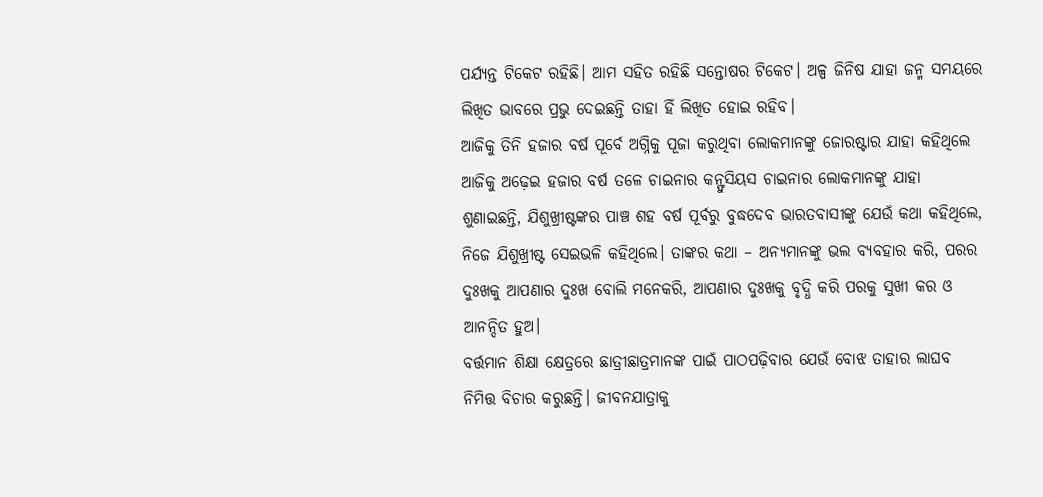ପର୍ଯ୍ୟନ୍ତ ଟିକେଟ ରହିଛି। ଆମ ସହିତ ରହିଛି ସନ୍ତୋଷର ଟିକେଟ। ଅଳ୍ପ ଜିନିଷ ଯାହା ଜନ୍ମ ସମୟରେ ଲିଖିତ ଭାବରେ ପ୍ରଭୁ ଦେଇଛନ୍ତି ତାହା ହିଁ ଲିଖିତ ହୋଇ ରହିବ।
ଆଜିକୁ ତିନି ହଜାର ବର୍ଷ ପୂର୍ବେ ଅଗ୍ନିକୁ ପୂଜା କରୁଥିବା ଲୋକମାନଙ୍କୁ ଜୋରଷ୍ଟାର ଯାହା କହିଥିଲେ ଆଜିକୁ ଅଢ଼େଇ ହଜାର ବର୍ଷ ତଳେ ଚାଇନାର କନ୍ଫୁସିୟସ ଚାଇନାର ଲୋକମାନଙ୍କୁ ଯାହା ଶୁଣାଇଛନ୍ତି, ଯିଶୁଖ୍ରୀଷ୍ଟଙ୍କର ପାଞ୍ଚ ଶହ ବର୍ଷ ପୂର୍ବରୁ ବୁଦ୍ଧଦେବ ଭାରତବାସୀଙ୍କୁ ଯେଉଁ କଥା କହିଥିଲେ, ନିଜେ ଯିଶୁଖ୍ରୀଷ୍ଟ ସେଇଭଳି କହିଥିଲେ। ତାଙ୍କର କଥା – ଅନ୍ୟମାନଙ୍କୁ ଭଲ ବ୍ୟବହାର କରି, ପରର ଦୁଃଖକୁ ଆପଣାର ଦୁଃଖ ବୋଲି ମନେକରି, ଆପଣାର ଦୁଃଖକୁ ବୃଦ୍ଧି କରି ପରକୁ ସୁଖୀ କର ଓ ଆନନ୍ଦିତ ହୁଅ।
ବର୍ତ୍ତମାନ ଶିକ୍ଷା କ୍ଷେତ୍ରରେ ଛାତ୍ରୀଛାତ୍ରମାନଙ୍କ ପାଇଁ ପାଠପଢ଼ିବାର ଯେଉଁ ବୋଝ ତାହାର ଲାଘବ ନିମିତ୍ତ ବିଚାର କରୁଛନ୍ତି। ଜୀବନଯାତ୍ରାକୁ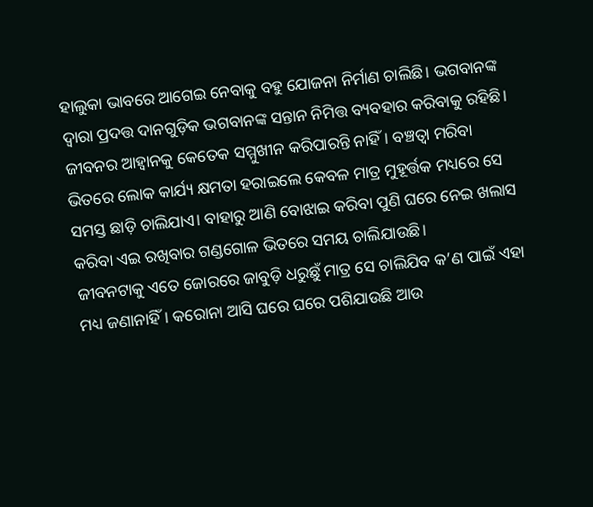ହାଲୁକା ଭାବରେ ଆଗେଇ ନେବାକୁ ବହୁ ଯୋଜନା ନିର୍ମାଣ ଚାଲିଛି। ଭଗବାନଙ୍କ ଦ୍ୱାରା ପ୍ରଦତ୍ତ ଦାନଗୁଡ଼ିକ ଭଗବାନଙ୍କ ସନ୍ତାନ ନିମିତ୍ତ ବ୍ୟବହାର କରିବାକୁ ରହିଛି।
ଜୀବନର ଆହ୍ବାନକୁ କେତେକ ସମ୍ମୁଖୀନ କରିପାରନ୍ତି ନାହିଁ। ବଞ୍ଚତ୍ବା ମରିବା ଭିତରେ ଲୋକ କାର୍ଯ୍ୟ କ୍ଷମତା ହରାଇଲେ କେବଳ ମାତ୍ର ମୁହୂର୍ତ୍ତକ ମଧ୍ୟରେ ସେ ସମସ୍ତ ଛାଡ଼ି ଚାଲିଯାଏ। ବାହାରୁ ଆଣି ବୋଝାଇ କରିବା ପୁଣି ଘରେ ନେଇ ଖଲାସ କରିବା ଏଇ ରଖିବାର ଗଣ୍ଡଗୋଳ ଭିତରେ ସମୟ ଚାଲିଯାଉଛି।
ଜୀବନଟାକୁ ଏତେ ଜୋରରେ ଜାବୁଡ଼ି ଧରୁଛୁଁ ମାତ୍ର ସେ ଚାଲିଯିବ କ’ଣ ପାଇଁ ଏହା ମଧ୍ୟ ଜଣାନାହିଁ। କରୋନା ଆସି ଘରେ ଘରେ ପଶିଯାଉଛି ଆଉ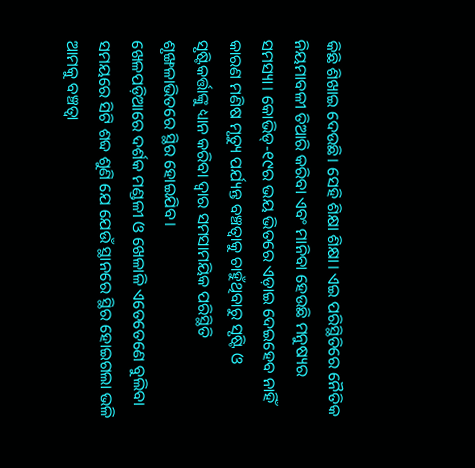କିଛି ଶିଖାଇ ଦେଉଛି। ସେହି ଶିକ୍ଷା ଶିକ୍ଷା। ଏଇ ପରିସ୍ଥିତିରେ ନୈତିକ ନିୟମାବଳୀ ତିଆରି କରିବା ଏବଂ ମାନିବା ହେଉଛି ମନୁଷ୍ୟର ସମସ୍ୟା। କୋଭିଡ୍-୧୯ର ଭୟ ଭିତରେ ଏଡ଼ାଇ ଦେଇହେବ ନାହିଁ କାରଣ ମଣିଷ ମୃତ୍ୟୁ ପର୍ଯ୍ୟନ୍ତ ବଞ୍ଚତ୍ବାକୁ ଚାହୁଁଥିବାରୁ ସୃଷ୍ଟି ଓ ସୃଷ୍ଟିକର୍ତ୍ତାଙ୍କୁ ଧ୍ୟାନ କରିବା ଦ୍ୱାର ସମସାମୟିକ ପରିସ୍ଥିତି ଶୃଙ୍ଖଳାଭିତରେ ସ୍ଥିର ହୋଇଯିବ।
ଖେଳପଡ଼ିଆରେ ଦର୍ଶକ ମଣ୍ଡଳୀ ଓ ଖେଳାଳି ଏତେତେଣେ ବୁଲିବା ସମୟରେ ସିଟି ଶବ୍ଦ ଶୁଣି ଯେ ଯେଉଁ ସ୍ଥାନରେ ସ୍ଥିର ହୋଇଗଲା ଭଳି ଆମକୁ ବଞ୍ଚତ୍ବା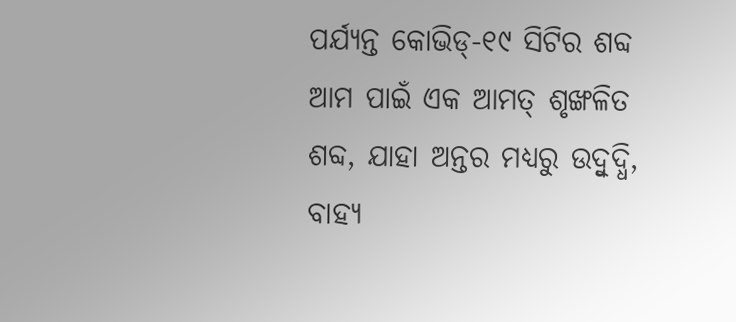ପର୍ଯ୍ୟନ୍ତ କୋଭିଡ୍-୧୯ ସିଟିର ଶବ୍ଦ ଆମ ପାଇଁ ଏକ ଆମତ୍ ଶୃଙ୍ଖଳିତ ଶବ୍ଦ, ଯାହା ଅନ୍ତର ମଧ୍ୟରୁ ଉଦ୍ବୁଦ୍ଧି, ବାହ୍ୟ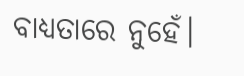ବାଧ୍ୟତାରେ ନୁହେଁ।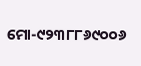ମୋ-୯୨୩୮୮୬୯୦୦୬